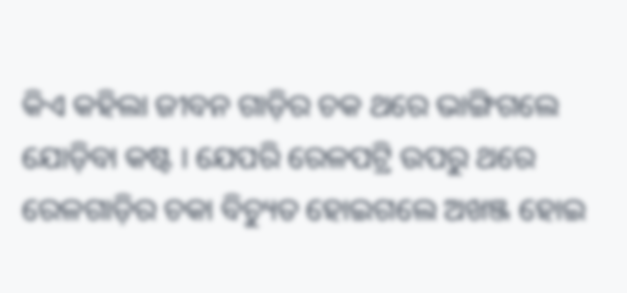କିଏ କହିଲା ଜୀବନ ଗାଡ଼ିର ଚକ ଥରେ ଭାଙ୍ଗିଗଲେ ଯୋଡ଼ିବା କଷ୍ଟ । ଯେପରି ରେଳପଟ୍ରି ଉପରୁ ଥରେ ରେଳଗାଡ଼ିର ଚକା ବିଚ୍ୟୁତ ହୋଇଗଲେ ଅଖଞ୍ଜ ହୋଇ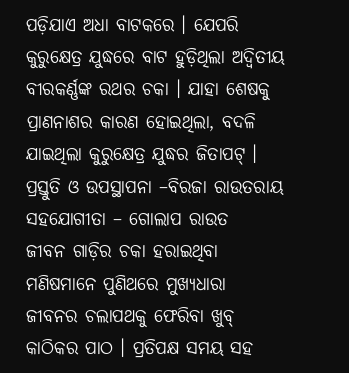ପଡ଼ିଯାଏ ଅଧା ବାଟକରେ । ଯେପରି କୁରୁକ୍ଷେତ୍ର ଯୁଦ୍ଧରେ ବାଟ ହୁଡ଼ିଥିଲା ଅଦ୍ୱିତୀୟ ବୀରକର୍ଣ୍ଣଙ୍କ ରଥର ଚକା । ଯାହା ଶେଷକୁ ପ୍ରାଣନାଶର କାରଣ ହୋଇଥିଲା, ବଦଳି ଯାଇଥିଲା କୁରୁକ୍ଷେତ୍ର ଯୁଦ୍ଧର ଜିତାପଟ୍ ।
ପ୍ରସ୍ତୁତି ଓ ଉପସ୍ଥାପନା –ବିରଜା ରାଉତରାୟ
ସହଯୋଗୀତା – ଗୋଲାପ ରାଉତ
ଜୀବନ ଗାଡ଼ିର ଚକା ହରାଇଥିବା ମଣିଷମାନେ ପୁଣିଥରେ ମୁଖ୍ୟଧାରା ଜୀବନର ଚଲାପଥକୁ ଫେରିବା ଖୁବ୍ କାଠିକର ପାଠ । ପ୍ରତିପକ୍ଷ ସମୟ ସହ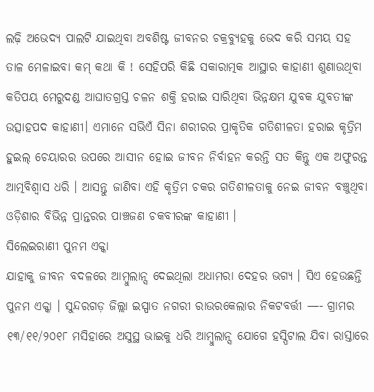ଲଢ଼ି ଅଭେଦ୍ୟ ପାଲଟି ଯାଇଥିବା ଅବଶିଷ୍ଟ ଜୀବନର ଚକ୍ରବ୍ୟୁହକୁ ଭେଦ କରି ସମୟ ସହ ତାଳ ମେଳାଇବା କମ୍ କଥା କି ! ସେହିପରି କିଛି ସକାରାତ୍ମକ ଆସ୍ଥାର କାହାଣୀ ଶୁଣାଉଥିବା କତିପୟ ମେରୁଦଣ୍ଡ ଆଘାତଗ୍ରସ୍ତ ଚଳନ ଶକ୍ତି ହରାଇ ସାରିଥିବା ଭିନ୍ନକ୍ଷମ ଯୁବକ ଯୁବତୀଙ୍କ ଉତ୍ସାହପଦ କାହାଣୀ। ଏମାନେ ସଭିଏଁ ସିନା ଶରୀରର ପ୍ରାକୃତିକ ଗତିଶୀଳତା ହରାଇ କୃତ୍ରିମ ହୁଇଲ୍ ଚେୟାରର ଉପରେ ଆସୀନ ହୋଇ ଜୀବନ ନିର୍ବାହନ କରନ୍ତି ସତ କିନ୍ତୁ ଏକ ଅଫୁରନ୍ତ ଆତ୍ମବିଶ୍ଵାସ ଧରି । ଆସନ୍ତୁ ଜାଣିବା ଏହି କୃତ୍ରିମ ଚକର ଗତିଶୀଳତାକୁ ନେଇ ଜୀବନ ବଞ୍ଚୁଥିବା ଓଡ଼ିଶାର ବିଭିନ୍ନ ପ୍ରାନ୍ତରର ପାଞ୍ଚଜଣ ଚକବୀରଙ୍କ କାହାଣୀ ।
ସିଲେଇରାଣୀ ପୁନମ ଏକ୍କା
ଯାହାକୁ ଜୀବନ ବଦଳରେ ଆମ୍ବୁଲାନ୍ସ ଦେଇଥିଲା ଅଧାମରା ଦେହର ଭଗ୍ୟ । ସିଏ ହେଉଛନ୍ତି ପୁନମ ଏକ୍କା । ସୁନ୍ଦରଗଡ଼ ଜିଲ୍ଲା ଇସ୍ପାତ ନଗରୀ ରାଉରକେଲାର ନିକଟବର୍ତ୍ତୀ —- ଗ୍ରାମର ୧୩/୧୧/୨୦୧୮ ମସିହାରେ ଅସୁସ୍ଥ ଭାଇକୁ ଧରି ଆମ୍ବୁଲାନ୍ସ ଯୋଗେ ହସ୍ପିଟାଲ ଯିବା ରାସ୍ତାରେ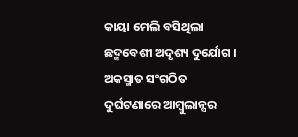କାୟା ମେଲି ବସିଥିଲା ଛଦ୍ମବେଶୀ ଅଦୃଶ୍ୟ ଦୁର୍ଯୋଗ । ଅକସ୍ମାତ ସଂଗଠିତ ଦୁର୍ଘଟଣାରେ ଆମ୍ବୁଲାନ୍ସର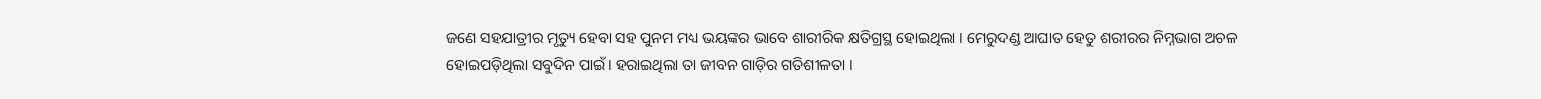ଜଣେ ସହଯାତ୍ରୀର ମୃତ୍ୟୁ ହେବା ସହ ପୁନମ ମଧ୍ୟ ଭୟଙ୍କର ଭାବେ ଶାରୀରିକ କ୍ଷତିଗ୍ରସ୍ଥ ହୋଇଥିଲା । ମେରୁଦଣ୍ଡ ଆଘାତ ହେତୁ ଶରୀରର ନିମ୍ନଭାଗ ଅଚଳ ହୋଇପଡ଼ିଥିଲା ସବୁଦିନ ପାଇଁ। ହରାଇଥିଲା ତା ଜୀବନ ଗାଡ଼ିର ଗତିଶୀଳତା ।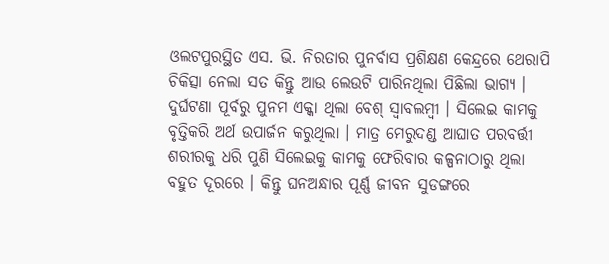ଓଲଟପୁରସ୍ଥିତ ଏସ. ଭି. ନିରତାର ପୁନର୍ବାସ ପ୍ରଶିକ୍ଷଣ କେନ୍ଦ୍ରରେ ଥେରାପି ଚିକିତ୍ସା ନେଲା ସତ କିନ୍ତୁ ଆଉ ଲେଉଟି ପାରିନଥିଲା ପିଛିଲା ଭାଗ୍ୟ ।
ଦୁର୍ଘଟଣା ପୂର୍ବରୁ ପୁନମ ଏକ୍କା ଥିଲା ବେଶ୍ ସ୍ବାବଲମ୍ବୀ । ସିଲେଇ କାମକୁ ବୃତ୍ତିକରି ଅର୍ଥ ଉପାର୍ଜନ କରୁଥିଲା । ମାତ୍ର ମେରୁଦଣ୍ଡ ଆଘାତ ପରବର୍ତ୍ତୀ ଶରୀରକୁ ଧରି ପୁଣି ସିଲେଇକୁ କାମକୁ ଫେରିବାର କଳ୍ପନାଠାରୁ ଥିଲା ବହୁତ ଦୂରରେ । କିନ୍ତୁ ଘନଅନ୍ଧାର ପୂର୍ଣ୍ଣ ଜୀବନ ସୁଡଙ୍ଗରେ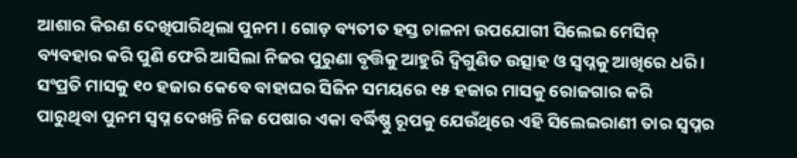ଆଶାର କିରଣ ଦେଖିପାରିଥିଲା ପୁନମ । ଗୋଡ଼ ବ୍ୟତୀତ ହସ୍ତ ଚାଳନା ଉପଯୋଗୀ ସିଲେଇ ମେସିନ୍ ବ୍ୟବହାର କରି ପୁଣି ଫେରି ଆସିଲା ନିଜର ପୁରୁଣା ବୃତ୍ତିକୁ ଆହୁରି ଦ୍ଵିଗୁଣିତ ଉତ୍ସାହ ଓ ସ୍ୱପ୍ନକୁ ଆଖିରେ ଧରି । ସଂପ୍ରତି ମାସକୁ ୧୦ ହଜାର କେବେ ବାହାଘର ସିଜିନ ସମୟରେ ୧୫ ହଜାର ମାସକୁ ରୋଜଗାର କରି ପାରୁଥିବା ପୁନମ ସ୍ୱପ୍ନ ଦେଖନ୍ତି ନିଜ ପେଷାର ଏକା ବର୍ଦ୍ଧିଷ୍ଣୁ ରୂପକୁ ଯେଉଁଥିରେ ଏହି ସିଲେଇରାଣୀ ତାର ସ୍ୱପ୍ନର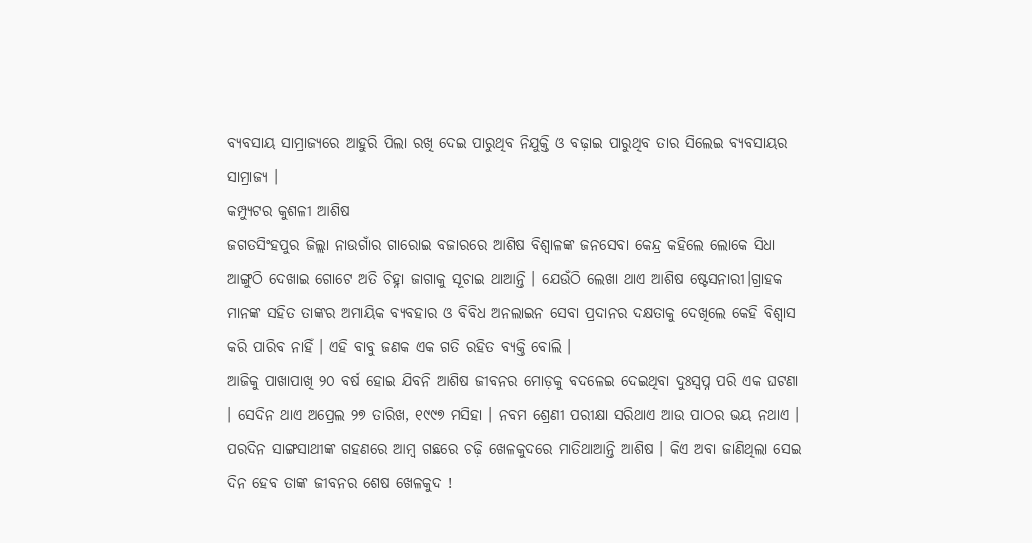ବ୍ୟବସାୟ ସାମ୍ରାଜ୍ୟରେ ଆହୁରି ପିଲା ରଖି ଦେଇ ପାରୁଥିବ ନିଯୁକ୍ତି ଓ ବଢ଼ାଇ ପାରୁଥିବ ତାର ସିଲେଇ ବ୍ୟବସାୟର ସାମ୍ରାଜ୍ୟ ।
କମ୍ପ୍ୟୁଟର କୁଶଳୀ ଆଶିଷ
ଜଗତସିଂହପୁର ଜିଲ୍ଲା ନାଉଗାଁର ଗାରୋଇ ବଜାରରେ ଆଶିଷ ବିଶ୍ଵାଳଙ୍କ ଜନସେବା କେନ୍ଦ୍ର କହିଲେ ଲୋକେ ସିଧା ଆଙ୍ଗୁଠି ଦେଖାଇ ଗୋଟେ ଅତି ଚିହ୍ନା ଜାଗାକୁ ସୂଚାଇ ଥାଆନ୍ତି । ଯେଉଁଠି ଲେଖା ଥାଏ ଆଶିଷ ଷ୍ଟେସନାରୀ।ଗ୍ରାହକ ମାନଙ୍କ ସହିତ ତାଙ୍କର ଅମାୟିକ ବ୍ୟବହାର ଓ ବିବିଧ ଅନଲାଇନ ସେବା ପ୍ରଦାନର ଦକ୍ଷତାକୁ ଦେଖିଲେ କେହି ବିଶ୍ୱାସ କରି ପାରିବ ନାହିଁ । ଏହି ବାବୁ ଜଣକ ଏକ ଗତି ରହିତ ବ୍ୟକ୍ତି ବୋଲି ।
ଆଜିକୁ ପାଖାପାଖି ୨୦ ବର୍ଷ ହୋଇ ଯିବନି ଆଶିଷ ଜୀବନର ମୋଡ଼କୁ ବଦଳେଇ ଦେଇଥିବା ଦୁଃସ୍ଵପ୍ନ ପରି ଏକ ଘଟଣା । ସେଦିନ ଥାଏ ଅପ୍ରେଲ ୨୭ ତାରିଖ, ୧୯୯୭ ମସିହା । ନବମ ଶ୍ରେଣୀ ପରୀକ୍ଷା ସରିଥାଏ ଆଉ ପାଠର ଭୟ ନଥାଏ । ପରଦିନ ସାଙ୍ଗସାଥୀଙ୍କ ଗହଣରେ ଆମ୍ବ ଗଛରେ ଚଢ଼ି ଖେଳକୁଦରେ ମାତିଥାଆନ୍ତି ଆଶିଷ । କିଏ ଅବା ଜାଣିଥିଲା ସେଇ ଦିନ ହେବ ତାଙ୍କ ଜୀବନର ଶେଷ ଖେଳକୁଦ !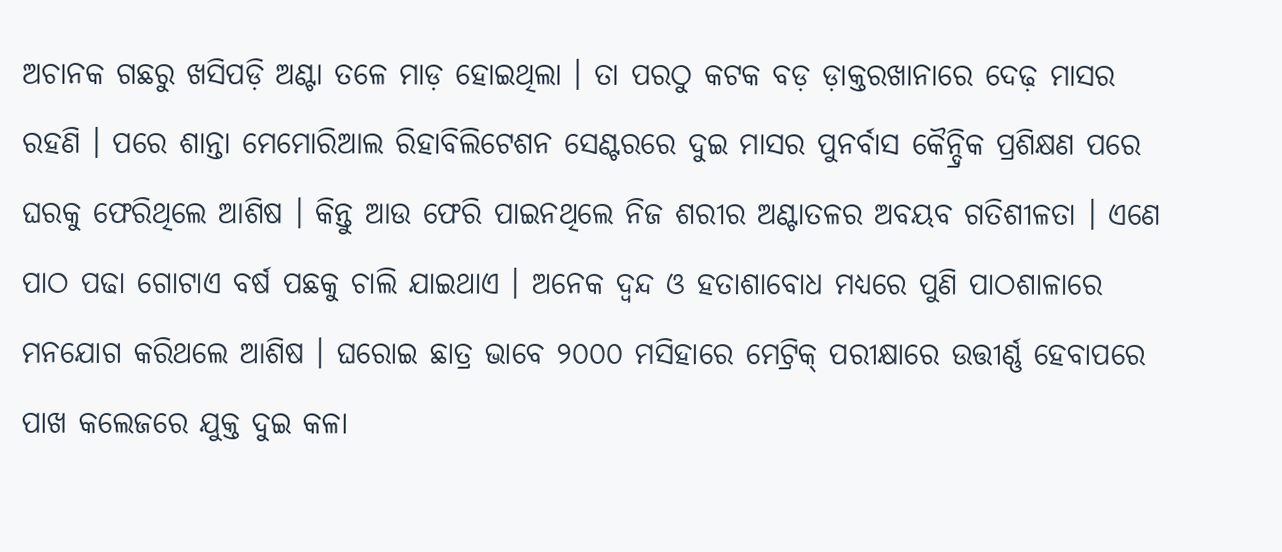ଅଚାନକ ଗଛରୁ ଖସିପଡ଼ି ଅଣ୍ଟା ତଳେ ମାଡ଼ ହୋଇଥିଲା । ତା ପରଠୁ କଟକ ବଡ଼ ଡ଼ାକ୍ତରଖାନାରେ ଦେଢ଼ ମାସର ରହଣି । ପରେ ଶାନ୍ତା ମେମୋରିଆଲ ରିହାବିଲିଟେଶନ ସେଣ୍ଟରରେ ଦୁଇ ମାସର ପୁନର୍ବାସ କୈନ୍ଦ୍ରିକ ପ୍ରଶିକ୍ଷଣ ପରେ ଘରକୁ ଫେରିଥିଲେ ଆଶିଷ । କିନ୍ତୁ ଆଉ ଫେରି ପାଇନଥିଲେ ନିଜ ଶରୀର ଅଣ୍ଟାତଳର ଅବୟବ ଗତିଶୀଳତା । ଏଣେ ପାଠ ପଢା ଗୋଟାଏ ବର୍ଷ ପଛକୁ ଚାଲି ଯାଇଥାଏ । ଅନେକ ଦ୍ଵନ୍ଦ ଓ ହତାଶାବୋଧ ମଧ୍ୟରେ ପୁଣି ପାଠଶାଳାରେ ମନଯୋଗ କରିଥଲେ ଆଶିଷ । ଘରୋଇ ଛାତ୍ର ଭାବେ ୨୦୦୦ ମସିହାରେ ମେଟ୍ରିକ୍ ପରୀକ୍ଷାରେ ଉତ୍ତୀର୍ଣ୍ଣ ହେବାପରେ ପାଖ କଲେଜରେ ଯୁକ୍ତ ଦୁଇ କଳା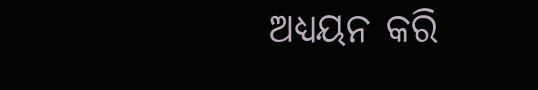ଅଧ୍ୟୟନ କରି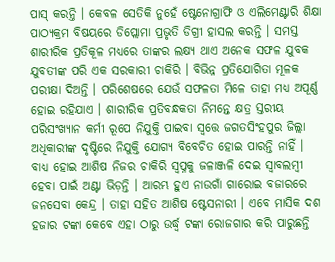ପାସ୍ କରନ୍ତି । କେବଳ ସେତିକି ନୁହେଁ ଷ୍ଟେନୋଗ୍ରାଫି ଓ ଏଲିମେଣ୍ଟାରି ଶିକ୍ଷା ପାଠ୍ୟକ୍ରମ ବିଷୟରେ ଡିପ୍ଲୋମା ପ୍ରଭୃତି ଡିଗ୍ରୀ ହାସଲ କରନ୍ତି । ସମସ୍ତ ଶାରୀରିକ ପ୍ରତିକୂଳ ମଧ୍ୟରେ ତାଙ୍କର ଲକ୍ଷ୍ୟ ଥାଏ ଅନେକ ସଫଳ ଯୁବକ ଯୁବତୀଙ୍କ ପରି ଏକ ସରକାରୀ ଚାକିରି । ବିଭିନ୍ନ ପ୍ରତିଯୋଗିତା ମୂଳକ ପରୀକ୍ଷା ଦିଅନ୍ତି । ପରିଶେଷରେ ଯେଉଁ ସଫଳତା ମିଳେ ତାହା ମଧ୍ୟ ଅପୂର୍ଣ୍ଣ ହୋଇ ରହିଯାଏ । ଶାରୀରିକ ପ୍ରତିବନ୍ଧକତା ନିମନ୍ତେ କ୍ଷତ୍ର ସ୍ତରୀୟ ପରିସଂଖ୍ୟାନ କର୍ମୀ ରୂପେ ନିଯୁକ୍ତି ପାଇବା ସ୍ଵତ୍ତେ ଜଗତସିଂହପୁର ଜିଲ୍ଲା ଅଧିକାରୀଙ୍କ ଦୃଷ୍ଟିରେ ନିଯୁକ୍ତି ଯୋଗ୍ୟ ବିବେଚିତ ହୋଇ ପାରନ୍ତି ନାହିଁ । ବାଧ୍ୟ ହୋଇ ଆଶିଷ ନିଜର ଚାକିରି ସ୍ୱପ୍ନକୁ ଜଳାଞ୍ଜଳି ଦେଇ ସ୍ବାବଲମ୍ବୀ ହେବା ପାଇଁ ଅଣ୍ଟା ଭିଡ଼ନ୍ତି । ଆରମ୍ଭ ହୁଏ ନାଉଗାଁ ଗାରୋଇ ବଜାରରେ ଜନସେବା କେନ୍ଦ୍ର । ତାହା ସହିତ ଆଶିଷ ଷ୍ଟେସନାରୀ । ଏବେ ମାସିକ ଦଶ ହଜାର ଟଙ୍କା କେବେ ଏହା ଠାରୁ ଉର୍ଦ୍ଧ୍ଵ ଟଙ୍କା ରୋଜଗାର କରି ପାରୁଛନ୍ତି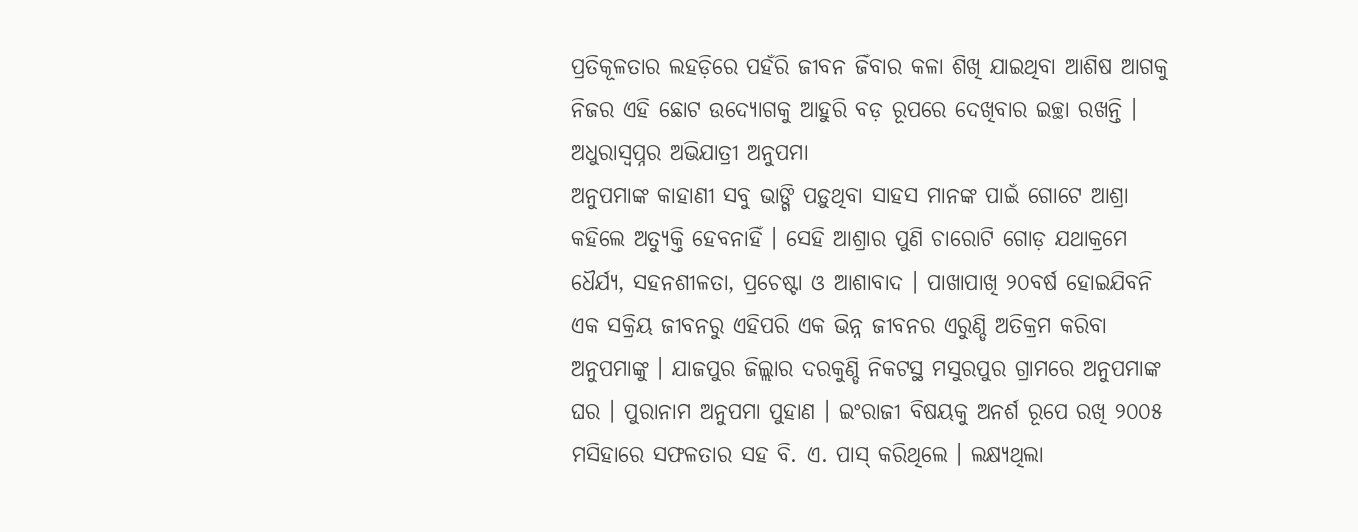ପ୍ରତିକୂଳତାର ଲହଡ଼ିରେ ପହଁରି ଜୀବନ ଜିଁବାର କଳା ଶିଖି ଯାଇଥିବା ଆଶିଷ ଆଗକୁ ନିଜର ଏହି ଛୋଟ ଉଦ୍ୟୋଗକୁ ଆହୁରି ବଡ଼ ରୂପରେ ଦେଖିବାର ଇଚ୍ଛା ରଖନ୍ତି ।
ଅଧୁରାସ୍ୱପ୍ନର ଅଭିଯାତ୍ରୀ ଅନୁପମା
ଅନୁପମାଙ୍କ କାହାଣୀ ସବୁ ଭାଙ୍ଗି ପଡ଼ୁଥିବା ସାହସ ମାନଙ୍କ ପାଇଁ ଗୋଟେ ଆଶ୍ରା କହିଲେ ଅତ୍ୟୁକ୍ତି ହେବନାହିଁ । ସେହି ଆଶ୍ରାର ପୁଣି ଚାରୋଟି ଗୋଡ଼ ଯଥାକ୍ରମେ ଧୈର୍ଯ୍ୟ, ସହନଶୀଳତା, ପ୍ରଚେଷ୍ଟା ଓ ଆଶାବାଦ । ପାଖାପାଖି ୨୦ବର୍ଷ ହୋଇଯିବନି ଏକ ସକ୍ରିୟ ଜୀବନରୁ ଏହିପରି ଏକ ଭିନ୍ନ ଜୀବନର ଏରୁଣ୍ଡି ଅତିକ୍ରମ କରିବା ଅନୁପମାଙ୍କୁ । ଯାଜପୁର ଜିଲ୍ଲାର ଦରକୁଣ୍ଡି ନିକଟସ୍ଥ ମସୁରପୁର ଗ୍ରାମରେ ଅନୁପମାଙ୍କ ଘର । ପୁରାନାମ ଅନୁପମା ପୁହାଣ । ଇଂରାଜୀ ବିଷୟକୁ ଅନର୍ଶ ରୂପେ ରଖି ୨୦୦୫ ମସିହାରେ ସଫଳତାର ସହ ବି. ଏ. ପାସ୍ କରିଥିଲେ । ଲକ୍ଷ୍ୟଥିଲା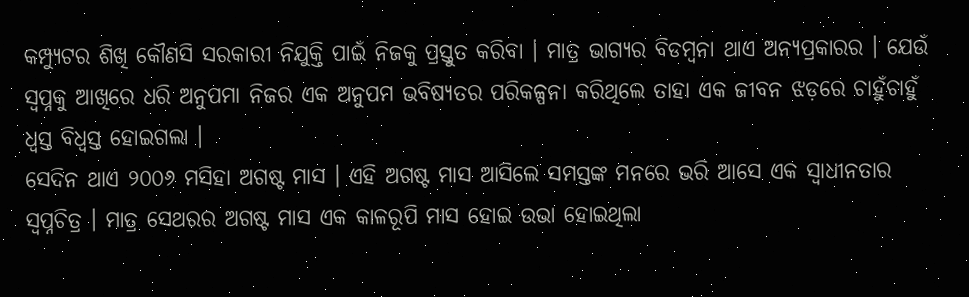କମ୍ପ୍ୟୁଟର ଶିଖି କୌଣସି ସରକାରୀ ନିଯୁକ୍ତି ପାଇଁ ନିଜକୁ ପ୍ରସ୍ତୁତ କରିବା । ମାତ୍ର ଭାଗ୍ୟର ବିଡମ୍ବନା ଥାଏ ଅନ୍ୟପ୍ରକାରର । ଯେଉଁ ସ୍ୱପ୍ନକୁ ଆଖିରେ ଧରି ଅନୁପମା ନିଜର ଏକ ଅନୁପମ ଭବିଷ୍ୟତର ପରିକଳ୍ପନା କରିଥିଲେ ତାହା ଏକ ଜୀବନ ଝଡ଼ରେ ଚାହୁଁଚାହୁଁ ଧ୍ଵସ୍ତ ବିଧ୍ଵସ୍ତ ହୋଇଗଲା ।
ସେଦିନ ଥାଏ ୨୦୦୬ ମସିହା ଅଗଷ୍ଟ ମାସ । ଏହି ଅଗଷ୍ଟ ମାସ ଆସିଲେ ସମସ୍ତଙ୍କ ମନରେ ଭରି ଆସେ ଏକ ସ୍ୱାଧୀନତାର ସ୍ୱପ୍ନଚିତ୍ର । ମାତ୍ର ସେଥରର ଅଗଷ୍ଟ ମାସ ଏକ କାଳରୂପି ମାସ ହୋଇ ଉଭା ହୋଇଥିଲା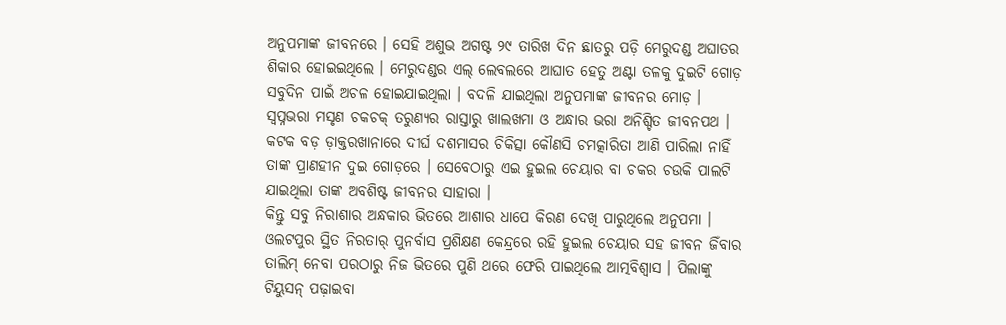ଅନୁପମାଙ୍କ ଜୀବନରେ । ସେହି ଅଶୁଭ ଅଗଷ୍ଟ ୨୯ ତାରିଖ ଦିନ ଛାତରୁ ପଡ଼ି ମେରୁଦଣ୍ଡ ଅଘାତର ଶିକାର ହୋଇଇଥିଲେ । ମେରୁଦଣ୍ଡର ଏଲ୍ ଲେବଲରେ ଆଘାତ ହେତୁ ଅଣ୍ଟା ତଳକୁ ଦୁଇଟି ଗୋଡ଼ ସବୁଦିନ ପାଇଁ ଅଚଳ ହୋଇଯାଇଥିଲା । ବଦଳି ଯାଇଥିଲା ଅନୁପମାଙ୍କ ଜୀବନର ମୋଡ଼ । ସ୍ଵପ୍ନଭରା ମସୃଣ ଚକଚକ୍ ତରୁଣ୍ୟର ରାସ୍ତାରୁ ଖାଲଖମା ଓ ଅନ୍ଧାର ଭରା ଅନିଶ୍ଚିତ ଜୀବନପଥ । କଟକ ବଡ଼ ଡ଼ାକ୍ତରଖାନାରେ ଦୀର୍ଘ ଦଶମାସର ଚିକିତ୍ସା କୌଣସି ଚମତ୍କାରିତା ଆଣି ପାରିଲା ନାହିଁ ତାଙ୍କ ପ୍ରାଣହୀନ ଦୁଇ ଗୋଡ଼ରେ । ସେବେଠାରୁ ଏଇ ହୁଇଲ ଚେୟାର ବା ଚକର ଚଉକି ପାଲଟି ଯାଇଥିଲା ତାଙ୍କ ଅବଶିଷ୍ଟ ଜୀବନର ସାହାରା ।
କିନ୍ତୁ ସବୁ ନିରାଶାର ଅନ୍ଧକାର ଭିତରେ ଆଶାର ଧାପେ କିରଣ ଦେଖି ପାରୁଥିଲେ ଅନୁପମା । ଓଲଟପୁର ସ୍ଥିତ ନିରତାର୍ ପୁନର୍ବାସ ପ୍ରଶିକ୍ଷଣ କେନ୍ଦ୍ରରେ ରହି ହୁଇଲ ଚେୟାର ସହ ଜୀବନ ଜିଁବାର ତାଲିମ୍ ନେବା ପରଠାରୁ ନିଜ ଭିତରେ ପୁଣି ଥରେ ଫେରି ପାଇଥିଲେ ଆତ୍ମବିଶ୍ୱାସ । ପିଲାଙ୍କୁ ଟିୟୁସନ୍ ପଢ଼ାଇବା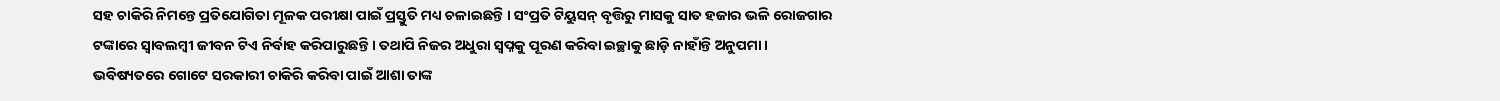ସହ ଚାକିରି ନିମନ୍ତେ ପ୍ରତିଯୋଗିତା ମୂଳକ ପରୀକ୍ଷା ପାଇଁ ପ୍ରସ୍ତୁତି ମଧ୍ୟ ଚଳାଇଛନ୍ତି । ସଂପ୍ରତି ଟିୟୁସନ୍ ବୃତ୍ତିରୁ ମାସକୁ ସାତ ହଜାର ଭଳି ରୋଜଗାର ଟଙ୍କାରେ ସ୍ବାବଲମ୍ବୀ ଜୀବନ ଟିଏ ନିର୍ବାହ କରିପାରୁଛନ୍ତି । ତଥାପି ନିଜର ଅଧୁରା ସ୍ୱପ୍ନକୁ ପୂରଣ କରିବା ଇଚ୍ଛାକୁ ଛାଡ଼ି ନାହାଁନ୍ତି ଅନୁପମା। ଭବିଷ୍ୟତରେ ଗୋଟେ ସରକାରୀ ଚାକିରି କରିବା ପାଇଁ ଆଶା ତାଙ୍କ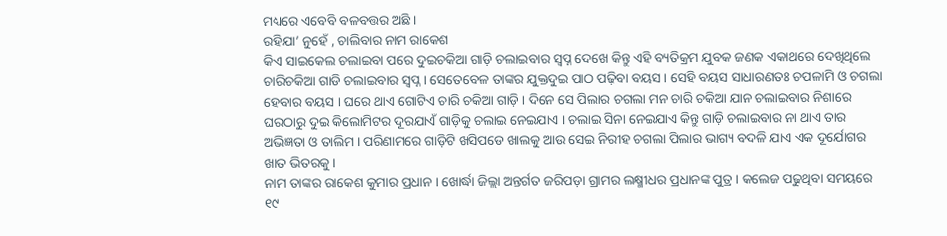ମଧ୍ୟରେ ଏବେବି ବଳବତ୍ତର ଅଛି ।
ରହିଯା’ ନୁହେଁ , ଚାଲିବାର ନାମ ରାକେଶ
କିଏ ସାଇକେଲ ଚଲାଇବା ପରେ ଦୁଇଚକିଆ ଗାଡ଼ି ଚଲାଇବାର ସ୍ୱପ୍ନ ଦେଖେ କିନ୍ତୁ ଏହି ବ୍ୟତିକ୍ରମ ଯୁବକ ଜଣକ ଏକାଥରେ ଦେଖିଥିଲେ ଚାରିଚକିଆ ଗାଡି ଚଲାଇବାର ସ୍ୱପ୍ନ । ସେତେବେଳ ତାଙ୍କର ଯୁକ୍ତଦୁଇ ପାଠ ପଢ଼ିବା ବୟସ। ସେହି ବୟସ ସାଧାରଣତଃ ଚପଳାମି ଓ ଚଗଲା ହେବାର ବୟସ । ଘରେ ଥାଏ ଗୋଟିଏ ଚାରି ଚକିଆ ଗାଡ଼ି । ଦିନେ ସେ ପିଲାର ଚଗଲା ମନ ଚାରି ଚକିଆ ଯାନ ଚଲାଇବାର ନିଶାରେ ଘରଠାରୁ ଦୁଇ କିଲୋମିଟର ଦୂରଯାଏଁ ଗାଡ଼ିକୁ ଚଲାଇ ନେଇଯାଏ । ଚଲାଇ ସିନା ନେଇଯାଏ କିନ୍ତୁ ଗାଡ଼ି ଚଲାଇବାର ନା ଥାଏ ତାର ଅଭିଜ୍ଞତା ଓ ତାଲିମ । ପରିଣାମରେ ଗାଡ଼ିଟି ଖସିପଡେ ଖାଲକୁ ଆଉ ସେଇ ନିରୀହ ଚଗଲା ପିଲାର ଭାଗ୍ୟ ବଦଳି ଯାଏ ଏକ ଦୂର୍ଯୋଗର ଖାତ ଭିତରକୁ ।
ନାମ ତାଙ୍କର ରାକେଶ କୁମାର ପ୍ରଧାନ । ଖୋର୍ଦ୍ଧା ଜିଲ୍ଲା ଅନ୍ତର୍ଗତ ଜରିପଡ଼ା ଗ୍ରାମର ଲକ୍ଷ୍ମୀଧର ପ୍ରଧାନଙ୍କ ପୁତ୍ର । କଲେଜ ପଢୁଥିବା ସମୟରେ ୧୯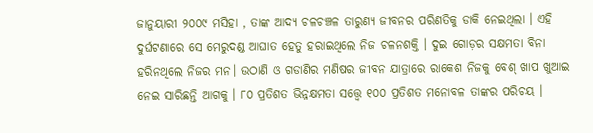ଜାନୁୟାରୀ ୨୦୦୯ ମସିହା , ତାଙ୍କ ଆଦ୍ୟ ଚଳଚଞ୍ଚଳ ତାରୁଣ୍ୟ ଜୀବନର ପରିଣତିକୁ ଡାକି ନେଇଥିଲା । ଏହି ଦୁର୍ଘଟଣାରେ ସେ ମେରୁଦଣ୍ଡ ଆଘାତ ହେତୁ ହରାଇଥିଲେ ନିଜ ଚଳନଶକ୍ତି । ଦୁଇ ଗୋଡ଼ର ସକ୍ଷମତା ବିନା ହରିନଥିଲେ ନିଜର ମନ। ଉଠାଣି ଓ ଗଡାଣିର ମଣିଷର ଜୀବନ ଯାତ୍ରାରେ ରାକେଶ ନିଜକୁ ବେଶ୍ ଖାପ ଖୁଆଇ ନେଇ ସାରିଛନ୍ତି ଆଗକୁ । ୮୦ ପ୍ରତିଶତ ଭିନ୍ନକ୍ଷମତା ସତ୍ତ୍ୱେ ୧୦୦ ପ୍ରତିଶତ ମନୋବଳ ତାଙ୍କର ପରିଚୟ ।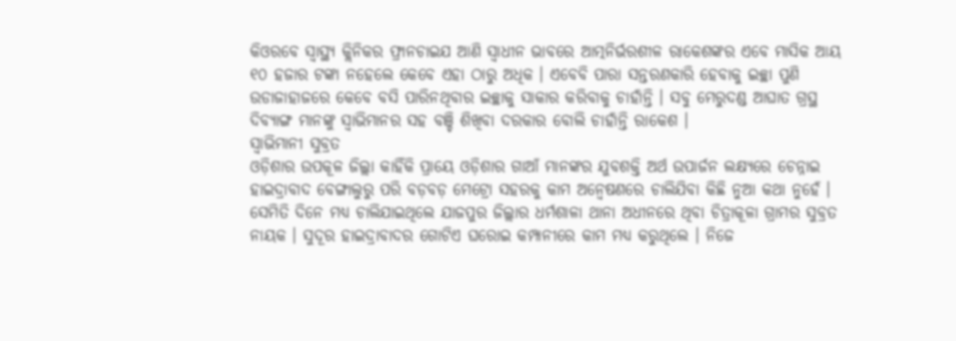କିଓରବେ ସ୍ୱାସ୍ଥ୍ୟ କ୍ଲିନିକର ଫ୍ରାନଚାଇଯ ଆଣି ସ୍ଵାଧୀନ ଭାବରେ ଆତ୍ମନିର୍ଭରଶୀଳ ରାକେଶଙ୍କର ଏବେ ମାସିକ ଆୟ ୧୦ ହଜାର ଟଙ୍କା ନହେଲେ କେବେ ଏହା ଠାରୁ ଅଧିକ । ଏବେବି ପାରା ସନ୍ତରଣକାରି ହେବାକୁ ଇଚ୍ଛା ପୁଣି ଉଡାଜାହାଜରେ କେବେ ବସି ପାରିନଥିବାର ଇଚ୍ଛାକୁ ସାକାର କରିବାକୁ ଚାହାଁନ୍ତି । ସବୁ ମେରୁଦଣ୍ଡ ଆଘାତ ଗ୍ରସ୍ଥ ଦିବ୍ୟାଙ୍ଗ ମାନଙ୍କୁ ସ୍ୱାଭିମାନର ସହ ବଞ୍ଚି ଶିଖିବା ଦରକାର ବୋଲି ଚାହାଁନ୍ତି ରାକେଶ ।
ସ୍ଵାଭିମାନୀ ସୁବ୍ରତ
ଓଡ଼ିଶାର ଉପକୂଳ ଜିଲ୍ଲା କାହିଁକି ପ୍ରାୟେ ଓଡ଼ିଶାର ଗାଆଁ ମାନଙ୍କର ଯୁବଶକ୍ତି ଅର୍ଥ ଉପାର୍ଜନ ଲକ୍ଷ୍ୟରେ ଚେନ୍ନାଇ ହାଇଦ୍ରାବାଦ ବେଙ୍ଗାଲୁରୁ ପରି ବଡ଼ବଡ଼ ମେଟ୍ରୋ ସହରକୁ କାମ ଅନ୍ୱେଷଣରେ ଚାଲିଯିବା କିଛି ନୁଆ କଥା ନୁହେଁ । ସେମିତି ଦିନେ ମଧ୍ୟ ଚାଲିଯାଇଥିଲେ ଯାଜପୁର ଜିଲ୍ଲାର ଧର୍ମଶାଳା ଥାନା ଅଧୀନରେ ଥିବା ଚିତ୍ରାକୂଳା ଗ୍ରାମର ସୁବ୍ରତ ନାୟକ । ସୁଦୂର ହାଇଦ୍ରାବାଦର ଗୋଟିଏ ଘରୋଇ କମ୍ପାନୀରେ କାମ ମଧ୍ୟ କରୁଥିଲେ । ନିଜେ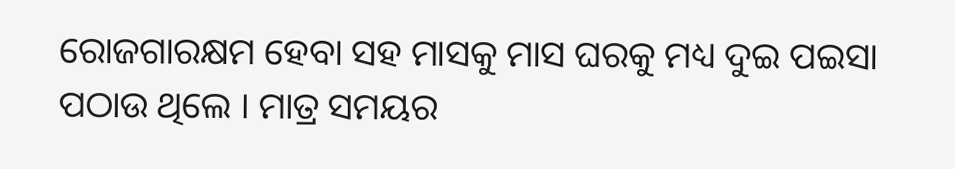ରୋଜଗାରକ୍ଷମ ହେବା ସହ ମାସକୁ ମାସ ଘରକୁ ମଧ୍ୟ ଦୁଇ ପଇସା ପଠାଉ ଥିଲେ । ମାତ୍ର ସମୟର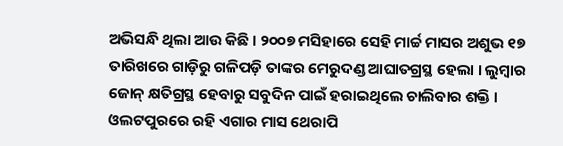ଅଭିସନ୍ଧି ଥିଲା ଆଉ କିଛି । ୨୦୦୭ ମସିହାରେ ସେହି ମାର୍ଚ୍ଚ ମାସର ଅଶୁଭ ୧୭ ତାରିଖରେ ଗାଡ଼ିରୁ ଗଳିପଡ଼ି ତାଙ୍କର ମେରୁଦଣ୍ଡ ଆଘାତଗ୍ରସ୍ଥ ହେଲା । ଲୁମ୍ବାର ଜୋନ୍ କ୍ଷତିଗ୍ରସ୍ଥ ହେବାରୁ ସବୁଦିନ ପାଇଁ ହରାଇଥିଲେ ଚାଲିବାର ଶକ୍ତି । ଓଲଟପୁରରେ ରହି ଏଗାର ମାସ ଥେରାପି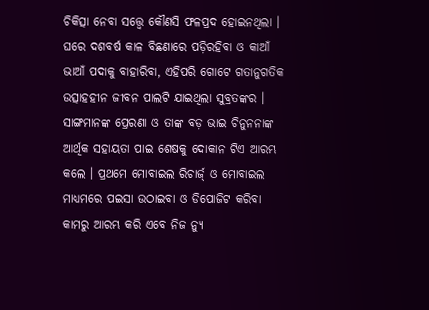ଚିକିତ୍ସା ନେବା ସତ୍ତ୍ୱେ କୌଣସି ଫଳପ୍ରଦ ହୋଇନଥିଲା । ଘରେ ଦଶବର୍ଷ କାଳ ବିଛଣାରେ ପଡ଼ିରହିବା ଓ କାଆଁ ଭାଆଁ ପଦାକୁ ବାହାରିବା, ଏହିପରି ଗୋଟେ ଗତାନୁଗତିକ ଉତ୍ସାହହୀନ ଜୀବନ ପାଲଟି ଯାଇଥିଲା ସୁବ୍ରତଙ୍କର । ସାଙ୍ଗମାନଙ୍କ ପ୍ରେରଣା ଓ ତାଙ୍କ ବଡ଼ ଭାଇ ଚିନୁନନାଙ୍କ ଆର୍ଥିକ ସହାୟତା ପାଇ ଶେଷକୁ ଦୋକାନ ଟିଏ ଆରମ୍ଭ କଲେ । ପ୍ରଥମେ ମୋବାଇଲ ରିଚାର୍ଜ୍ ଓ ମୋବାଇଲ ମାଧ୍ୟମରେ ପଇସା ଉଠାଇବା ଓ ଡିପୋଜିଟ କରିବା କାମରୁ ଆରମ୍ଭ କରି ଏବେ ନିଜ ନ୍ୟୁ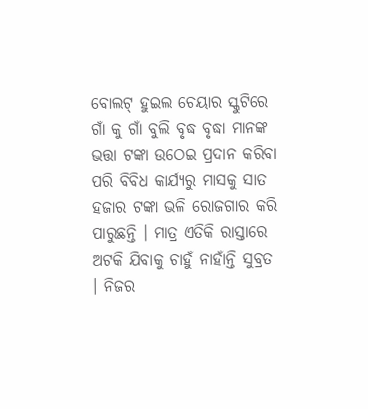ବୋଲଟ୍ ହୁଇଲ ଚେୟାର ସ୍କୁଟିରେ ଗାଁ କୁ ଗାଁ ବୁଲି ବୃଦ୍ଧ ବୃଦ୍ଧା ମାନଙ୍କ ଭତ୍ତା ଟଙ୍କା ଉଠେଇ ପ୍ରଦାନ କରିବା ପରି ବିବିଧ କାର୍ଯ୍ୟରୁ ମାସକୁ ସାତ ହଜାର ଟଙ୍କା ଭଳି ରୋଜଗାର କରି ପାରୁଛନ୍ତି । ମାତ୍ର ଏତିକି ରାସ୍ତାରେ ଅଟକି ଯିବାକୁ ଚାହୁଁ ନାହାଁନ୍ତି ସୁବ୍ରତ । ନିଜର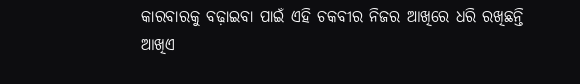କାରବାରକୁ ବଢ଼ାଇବା ପାଇଁ ଏହି ଚକବୀର ନିଜର ଆଖିରେ ଧରି ରଖିଛନ୍ତି ଆଖିଏ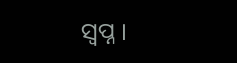ସ୍ୱପ୍ନ ।